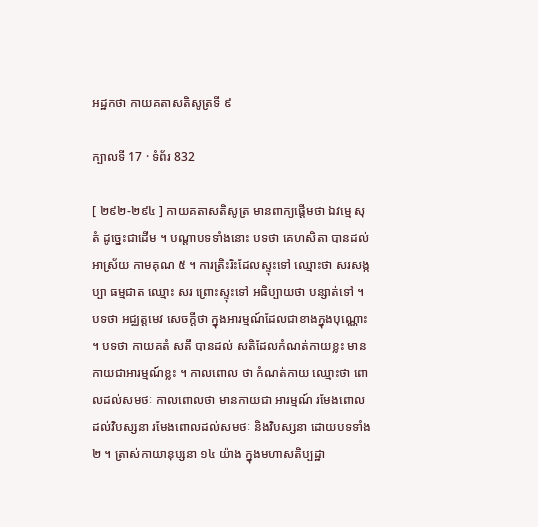អដ្ឋកថា កាយគតាសតិសូត្រទី ៩

ក្បាលទី 17 · ទំព័រ 832

[ ២៩២-២៩៤ ] កាយគតាសតិសូត្រ មានពាក្យផ្តើមថា ឯវម្មេ សុតំ ដូច្នេះជាដើម ។ បណ្តាបទទាំងនោះ បទថា គេហសិតា បានដល់ អាស្រ័យ កាមគុណ ៥ ។ ការត្រិះរិះដែលស្ទុះទៅ ឈ្មោះថា សរសង្កប្បា ធម្មជាត ឈ្មោះ សរ ព្រោះស្ទុះទៅ អធិប្បាយថា បន្សាត់ទៅ ។ បទថា អជ្ឈត្តមេវ សេចក្តីថា ក្នុងអារម្មណ៍ដែលជាខាងក្នុងបុណ្ណោះ ។ បទថា កាយគតំ សតឹ បានដល់ សតិដែលកំណត់កាយខ្លះ មានកាយជាអារម្មណ៍ខ្លះ ។ កាលពោល ថា កំណត់កាយ ឈ្មោះថា ពោលដល់សមថៈ កាលពោលថា មានកាយជា អារម្មណ៍ រមែងពោលដល់វិបស្សនា រមែងពោលដល់សមថៈ និងវិបស្សនា ដោយបទទាំង ២ ។ ត្រាស់កាយានុប្សនា ១៤ យ៉ាង ក្នុងមហាសតិប្បដ្ឋា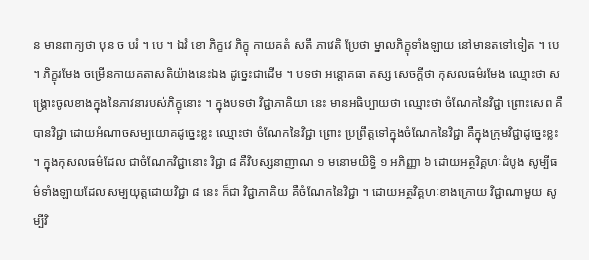ន មានពាក្យថា បុន ច បរំ ។ បេ ។ ឯវំ ខោ ភិក្ខវេ ភិក្ខុ កាយគតំ សតឹ ភាវេតិ ប្រែថា ម្នាលភិក្ខុទាំងឡាយ នៅមានតទៅទៀត ។ បេ ។ ភិក្ខុរមែង ចម្រើនកាយគតាសតិយ៉ាងនេះឯង ដូច្នេះជាដើម ។ បទថា អន្តោគធា តស្ស សេចក្តីថា កុសលធម៌រមែង ឈ្មោះថា សង្គ្រោះចូលខាងក្នុងនៃភាវនារបស់ភិក្ខុនោះ ។ ក្នុងបទថា វិជ្ជាភាគិយា នេះ មានអធិប្បាយថា ឈ្មោះថា ចំណែកនៃវិជ្ជា ព្រោះសេព គឺ បានវិជ្ជា ដោយអំណាចសម្បយោគដូច្នេះខ្លះ ឈ្មោះថា ចំណែកនៃវិជ្ជា ព្រោះ ប្រព្រឹត្តទៅក្នុងចំណែកនៃវិជ្ជា គឺក្នុងក្រុមវិជ្ជាដូច្នេះខ្លះ ។ ក្នុងកុសលធម៌ដែល ជាចំណែកវិជ្ជានោះ វិជ្ជា ៨ គឺវិបស្សនាញាណ ១ មនោមយិទ្ធិ ១ អភិញ្ញា ៦ ដោយអត្ថវិគ្គហៈដំបូង សូម្បីធម៌ទាំងឡាយដែលសម្បយុត្តដោយវិជ្ជា ៨ នេះ ក៏ជា វិជ្ជាភាគិយ គឺចំណែកនៃវិជ្ជា ។ ដោយអត្ថវិគ្គហៈខាងក្រោយ វិជ្ជាណាមួយ សូម្បីវិ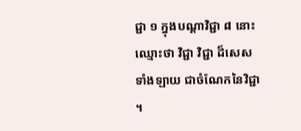ជ្ជា ១ ក្នុងបណ្តាវិជ្ជា ៨ នោះ ឈ្មោះថា វិជ្ជា វិជ្ជា ដ៏សេសទាំងឡាយ ជាចំណែកនៃវិជ្ជា ។